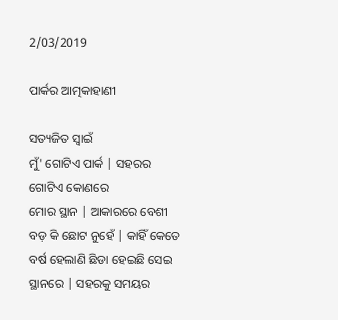2/03/2019

ପାର୍କର ଆତ୍ମକାହାଣୀ

ସତ୍ୟଜିତ ସ୍ୱାଇଁ
ମୁଁ' ଗୋଟିଏ ପାର୍କ | ସହରର ଗୋଟିଏ କୋଣରେ
ମୋର ସ୍ଥାନ | ଆକାରରେ ବେଶୀ ବଡ଼ କି ଛୋଟ ନୁହେଁ | କାହିଁ କେତେ ବର୍ଷ ହେଲାଣି ଛିଡା ହେଇଛି ସେଇ ସ୍ଥାନରେ | ସହରକୁ ସମୟର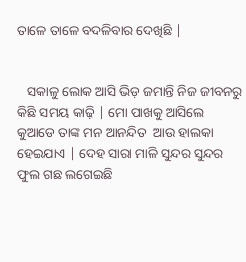ତାଳେ ତାଳେ ବଦଳିବାର ଦେଖିଛି |


   ସକାଳୁ ଲୋକ ଆସି ଭିଡ଼ ଜମାନ୍ତି ନିଜ ଜୀବନରୁ କିଛି ସମୟ କାଢ଼ି | ମୋ ପାଖକୁ ଆସିଲେ କୁଆଡେ ତାଙ୍କ ମନ ଆନନ୍ଦିତ  ଆଉ ହାଲକା ହେଇଯାଏ | ଦେହ ସାରା ମାଳି ସୁନ୍ଦର ସୁନ୍ଦର ଫୁଲ ଗଛ ଲଗେଇଛି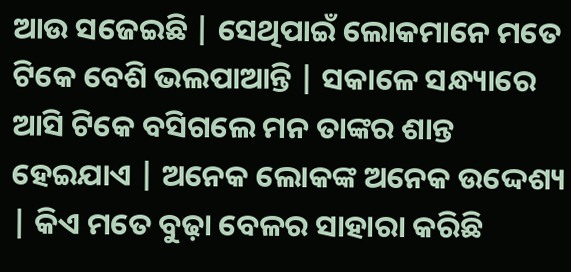ଆଉ ସଜେଇଛି | ସେଥିପାଇଁ ଲୋକମାନେ ମତେ ଟିକେ ବେଶି ଭଲପାଆନ୍ତି | ସକାଳେ ସନ୍ଧ୍ୟାରେ ଆସି ଟିକେ ବସିଗଲେ ମନ ତାଙ୍କର ଶାନ୍ତ ହେଇଯାଏ | ଅନେକ ଲୋକଙ୍କ ଅନେକ ଉଦ୍ଦେଶ୍ୟ | କିଏ ମତେ ବୁଢ଼ା ବେଳର ସାହାରା କରିଛି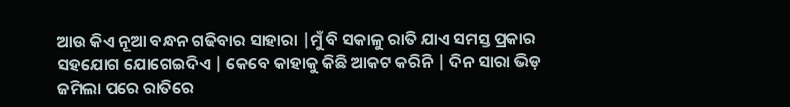ଆଉ କିଏ ନୂଆ ବନ୍ଧନ ଗଢିବାର ସାହାରା |ମୁଁ ବି ସକାଳୁ ରାତି ଯାଏ ସମସ୍ତ ପ୍ରକାର ସହଯୋଗ ଯୋଗେଇଦିଏ | କେବେ କାହାକୁ କିଛି ଆକଟ କରିନି | ଦିନ ସାରା ଭିଡ଼ ଜମିଲା ପରେ ରାତିରେ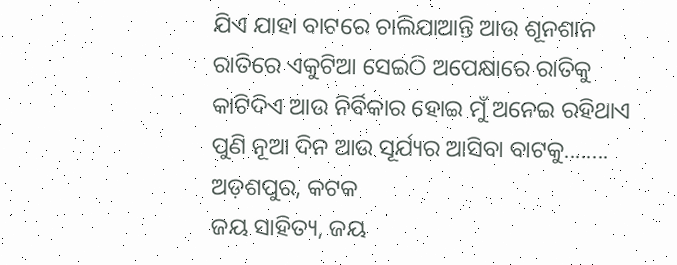ଯିଏ ଯାହା ବାଟରେ ଚାଲିଯାଆନ୍ତି ଆଉ ଶୂନଶାନ ରାତିରେ ଏକୁଟିଆ ସେଇଠି ଅପେକ୍ଷାରେ ରାତିକୁ କାଟିଦିଏ ଆଉ ନିର୍ବିକାର ହୋଇ ମୁଁ ଅନେଇ ରହିଥାଏ ପୁଣି ନୂଆ ଦିନ ଆଉ ସୂର୍ଯ୍ୟର ଆସିବା ବାଟକୁ........
ଅଡ଼ଶପୁର, କଟକ
ଜୟ ସାହିତ୍ୟ, ଜୟ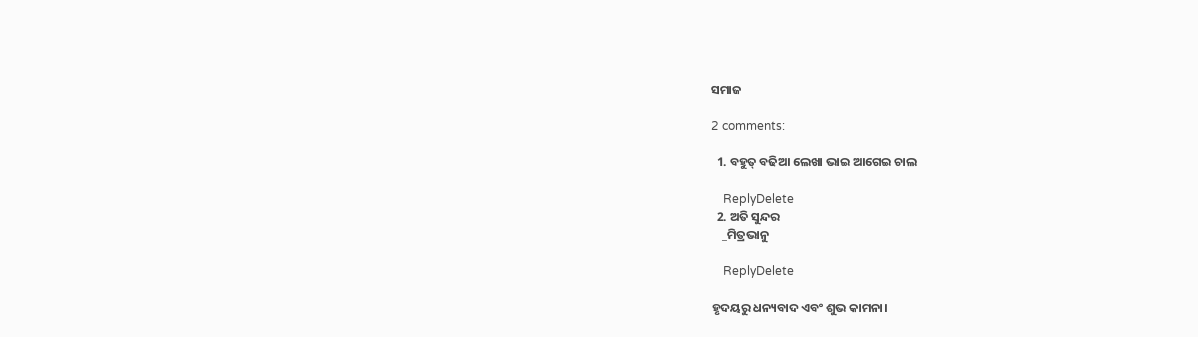ସମାଜ

2 comments:

  1. ବହୁତ୍ ବଢିଆ ଲେଖା ଭାଇ ଆଗେଇ ଚାଲ

    ReplyDelete
  2. ଅତି ସୁନ୍ଦର
    _ମିତ୍ରଭାନୁ

    ReplyDelete

ହୃଦୟରୁ ଧନ୍ୟବାଦ ଏବଂ ଶୁଭ କାମନା।